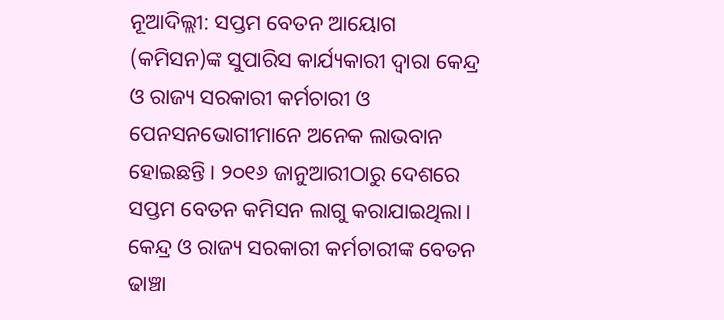ନୂଆଦିଲ୍ଲୀ: ସପ୍ତମ ବେତନ ଆୟୋଗ (କମିସନ)ଙ୍କ ସୁପାରିସ କାର୍ଯ୍ୟକାରୀ ଦ୍ବାରା କେନ୍ଦ୍ର ଓ ରାଜ୍ୟ ସରକାରୀ କର୍ମଚାରୀ ଓ ପେନସନଭୋଗୀମାନେ ଅନେକ ଲାଭବାନ ହୋଇଛନ୍ତି। ୨୦୧୬ ଜାନୁଆରୀଠାରୁ ଦେଶରେ ସପ୍ତମ ବେତନ କମିସନ ଲାଗୁ କରାଯାଇଥିଲା। କେନ୍ଦ୍ର ଓ ରାଜ୍ୟ ସରକାରୀ କର୍ମଚାରୀଙ୍କ ବେତନ ଢାଞ୍ଚା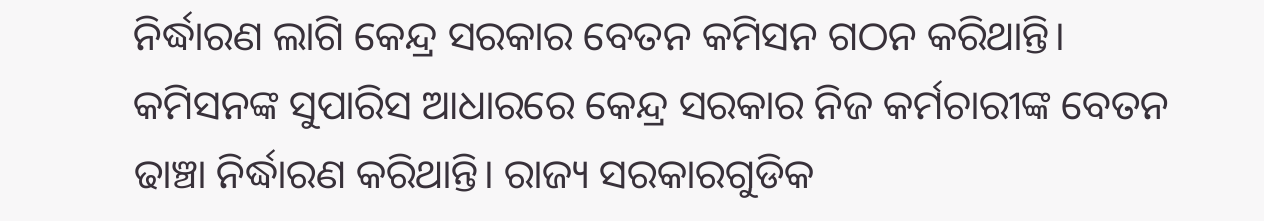ନିର୍ଦ୍ଧାରଣ ଲାଗି କେନ୍ଦ୍ର ସରକାର ବେତନ କମିସନ ଗଠନ କରିଥାନ୍ତି। କମିସନଙ୍କ ସୁପାରିସ ଆଧାରରେ କେନ୍ଦ୍ର ସରକାର ନିଜ କର୍ମଚାରୀଙ୍କ ବେତନ ଢାଞ୍ଚା ନିର୍ଦ୍ଧାରଣ କରିଥାନ୍ତି। ରାଜ୍ୟ ସରକାରଗୁଡିକ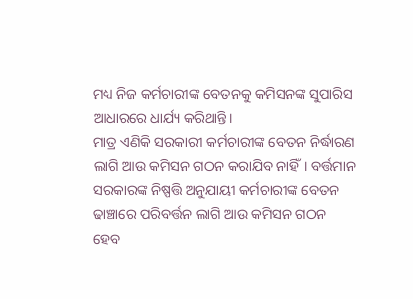ମଧ୍ୟ ନିଜ କର୍ମଚାରୀଙ୍କ ବେତନକୁ କମିସନଙ୍କ ସୁପାରିସ ଆଧାରରେ ଧାର୍ଯ୍ୟ କରିଥାନ୍ତି।
ମାତ୍ର ଏଣିକି ସରକାରୀ କର୍ମଚାରୀଙ୍କ ବେତନ ନିର୍ଦ୍ଧାରଣ ଲାଗି ଆଉ କମିସନ ଗଠନ କରାଯିବ ନାହିଁ। ବର୍ତ୍ତମାନ ସରକାରଙ୍କ ନିଷ୍ପତ୍ତି ଅନୁଯାୟୀ କର୍ମଚାରୀଙ୍କ ବେତନ ଢାଞ୍ଚାରେ ପରିବର୍ତ୍ତନ ଲାଗି ଆଉ କମିସନ ଗଠନ ହେବ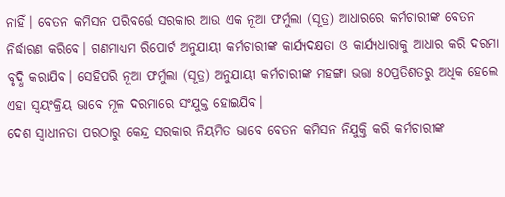ନାହିଁ। ବେତନ କମିସନ ପରିବର୍ତ୍ତେ ସରକାର ଆଉ ଏକ ନୂଆ ଫର୍ମୁଲା (ସୂତ୍ର) ଆଧାରରେ କର୍ମଚାରୀଙ୍କ ବେତନ ନିର୍ଦ୍ଧାରଣ କରିବେ। ଗଣମାଧ୍ୟମ ରିପୋର୍ଟ ଅନୁଯାୟୀ କର୍ମଚାରୀଙ୍କ କାର୍ଯ୍ୟଦକ୍ଷତା ଓ କାର୍ଯ୍ୟଧାରାକୁ ଆଧାର କରି ଦରମା ବୃଦ୍ଧି କରାଯିବ। ସେହିପରି ନୂଆ ଫର୍ମୁଲା (ସୂତ୍ର) ଅନୁଯାୟୀ କର୍ମଚାରୀଙ୍କ ମହଙ୍ଗା ଭତ୍ତା ୫୦ପ୍ରତିଶତରୁ ଅଧିକ ହେଲେ ଏହା ସ୍ବୟଂକ୍ରିୟ ଭାବେ ମୂଳ ଦରମାରେ ସଂଯୁକ୍ତ ହୋଇଯିବ।
ଦେଶ ସ୍ବାଧୀନତା ପରଠାରୁ କେନ୍ଦ୍ର ସରକାର ନିୟମିତ ଭାବେ ବେତନ କମିସନ ନିଯୁକ୍ତି କରି କର୍ମଚାରୀଙ୍କ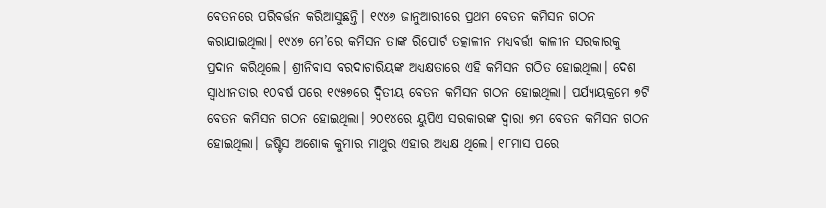ବେତନରେ ପରିବର୍ତ୍ତନ କରିଆସୁଛନ୍ତି। ୧୯୪୬ ଜାନୁଆରୀରେ ପ୍ରଥମ ବେତନ କମିସନ ଗଠନ କରାଯାଇଥିଲା। ୧୯୪୭ ମେ’ରେ କମିସନ ତାଙ୍କ ରିପୋର୍ଟ ତତ୍କାଳୀନ ମଧ୍ୟବର୍ତ୍ତୀ କାଳୀନ ସରକାରକୁ ପ୍ରଦାନ କରିଥିଲେ। ଶ୍ରୀନିବାସ ବରଦାଚାରିୟଙ୍କ ଅଧ୍ୟକ୍ଷତାରେ ଏହି କମିସନ ଗଠିତ ହୋଇଥିଲା। ଦେଶ ସ୍ବାଧୀନତାର ୧୦ବର୍ଷ ପରେ ୧୯୫୭ରେ ଦ୍ବିତୀୟ ବେତନ କମିସନ ଗଠନ ହୋଇଥିଲା। ପର୍ଯ୍ୟାୟକ୍ରମେ ୭ଟି ବେତନ କମିସନ ଗଠନ ହୋଇଥିଲା। ୨୦୧୪ରେ ୟୁପିଏ ସରକାରଙ୍କ ଦ୍ବାରା ୭ମ ବେତନ କମିସନ ଗଠନ ହୋଇଥିଲା। ଜଷ୍ଟିସ ଅଶୋକ କୁମାର ମାଥୁର ଏହାର ଅଧ୍ୟକ୍ଷ ଥିଲେ। ୧୮ମାସ ପରେ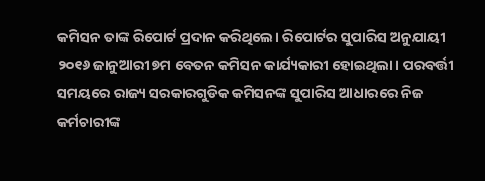କମିସନ ତାଙ୍କ ରିପୋର୍ଟ ପ୍ରଦାନ କରିଥିଲେ। ରିପୋର୍ଟର ସୁପାରିସ ଅନୁଯାୟୀ ୨୦୧୬ ଜାନୁଆରୀ ୭ମ ବେତନ କମିସନ କାର୍ଯ୍ୟକାରୀ ହୋଇଥିଲା। ପରବର୍ତ୍ତୀ ସମୟରେ ରାଜ୍ୟ ସରକାରଗୁଡିକ କମିସନଙ୍କ ସୁପାରିସ ଆଧାରରେ ନିଜ କର୍ମଚାରୀଙ୍କ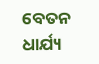ବେତନ ଧାର୍ଯ୍ୟ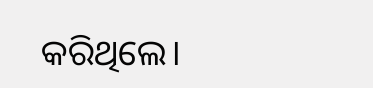କରିଥିଲେ।